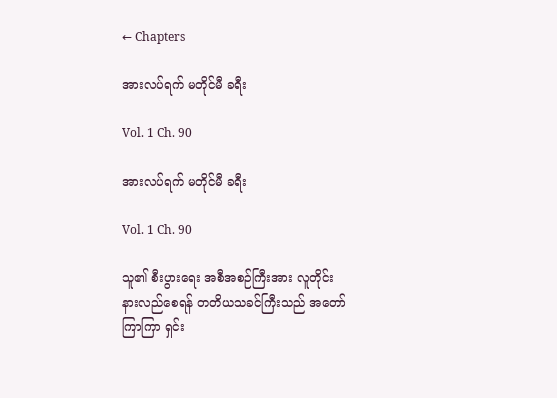← Chapters

အားလပ်ရက် မတိုင်မီ ခရီး

Vol. 1 Ch. 90

အားလပ်ရက် မတိုင်မီ ခရီး

Vol. 1 Ch. 90

သူ၏ စီးပွားရေး အစီအစဉ်ကြီးအား လူတိုင်း နားလည်စေရန် တတိယသခင်ကြီးသည် အတော်ကြာကြာ ရှင်း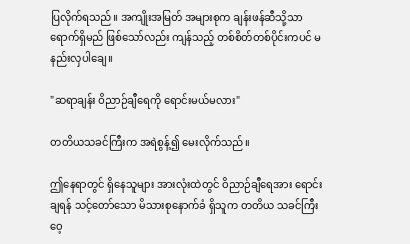ပြလိုက်ရသည်။ အကျိုးအမြတ် အများစုက ချန်းဖန်ဆီသို့သာ ရောက်ရှိမည် ဖြစ်သော်လည်း ကျန်သည့် တစ်စိတ်တစ်ပိုင်းကပင် မနည်းလှပါချေ။

"ဆရာချန်း ဝိညာဉ်ချီရေကို ရောင်းမယ်မလား"

တတိယသခင်ကြီးက အရဲစွန့်၍ မေးလိုက်သည်။

ဤနေရာတွင် ရှိနေသူများ အားလုံးထဲတွင် ဝိညာဉ်ချီရေအား ရောင်းချ‌ရန် သင့်တော်သော မိသားစုနောက်ခံ ရှိသူက တတိယ သခင်ကြီးဝေ့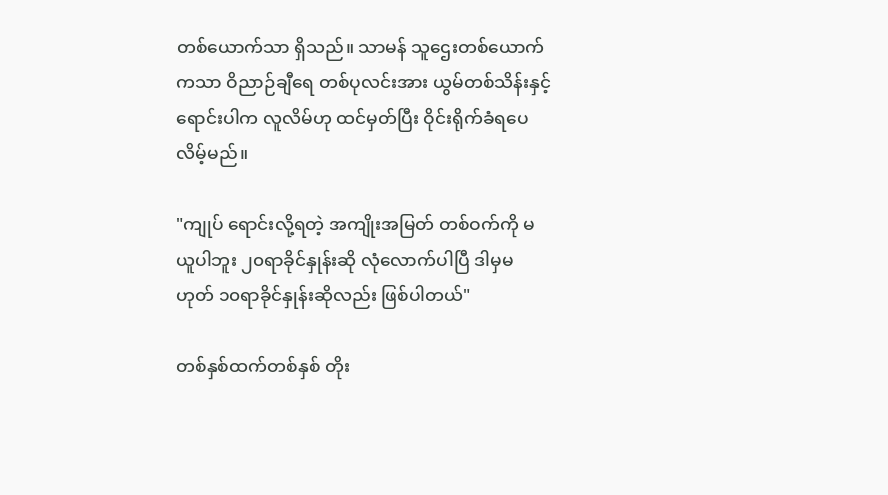တစ်ယောက်သာ ရှိသည်။ သာမန် သူဌေးတစ်ယောက်ကသာ ဝိညာဉ်ချီရေ တစ်ပုလင်းအား ယွမ်တစ်သိန်းနှင့် ရောင်းပါက လူလိမ်ဟု ထင်မှတ်ပြီး ဝိုင်းရိုက်ခံရပေလိမ့်မည်။

"ကျုပ် ရောင်းလို့ရတဲ့ အကျိုးအမြတ် တစ်ဝက်ကို မယူပါဘူး ၂၀ရာခိုင်နှုန်းဆို လုံလောက်ပါပြီ ဒါမှမဟုတ် ၁၀ရာခိုင်နှုန်းဆိုလည်း ဖြစ်ပါတယ်"

တစ်နှစ်ထက်တစ်နှစ် တိုး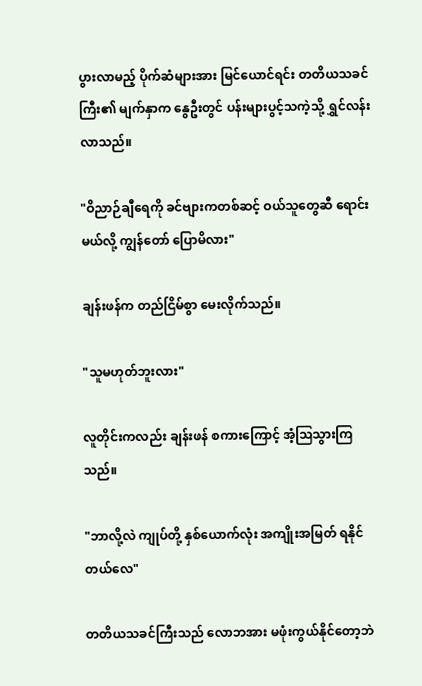ပွားလာမည့် ပိုက်ဆံများအား မြင်ယောင်ရင်း တတိယသခင်ကြီး၏ မျက်နှာက နွေဦးတွင် ပန်းများပွင့်သကဲ့သို့ ရွှင်လန်းလာသည်။

"ဝိညာဉ်ချီရေကို ခင်ဗျားကတစ်ဆင့် ဝယ်သူတွေဆီ ရောင်းမယ်လို့ ကျွန်တော် ပြောမိလား"

ချန်းဖန်က တည်ငြိမ်စွာ မေးလိုက်သည်။

"သူမဟုတ်ဘူးလား"

လူတိုင်းကလည်း ချန်းဖန် စကားကြောင့် အံ့ဩသွားကြသည်။

"ဘာလို့လဲ ကျုပ်တို့ နှစ်ယောက်လုံး အကျိုးအမြတ် ရနိုင်တယ်လေ"

တတိယသခင်ကြီးသည် လောဘအား မဖုံးကွယ်နိုင်တော့ဘဲ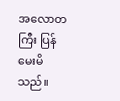အလောတကြီး ပြန်မေးမိသည်။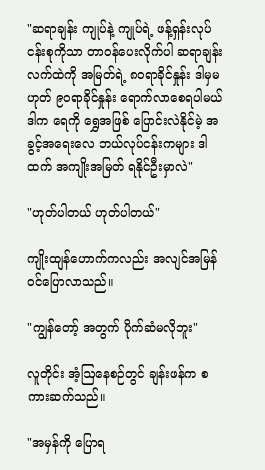"ဆရာချန်း ကျုပ်နဲ့ ကျုပ်ရဲ့ ဖန့်ရှန်းလုပ်ငန်းစုကိုသာ တာဝန်ပေးလိုက်ပါ ဆရာချန်းလက်ထဲကို အမြတ်ရဲ့ ၈၀ရာခိုင်နှုန်း ဒါမှမဟုတ် ၉၀ရာခိုင်နှုန်း ရောက်လာစေရပါမယ် ဒါက ရေကို ရွှေအဖြစ် ပြောင်းလဲနိုင်မဲ့ အခွင့်အရေးလေ ဘယ်လုပ်ငန်းကများ ဒါထက် အကျိုးအမြတ် ရနိုင်ဦးမှာလဲ"

"ဟုတ်ပါတယ် ဟုတ်ပါတယ်"

ကျိုးထျန်ဟောက်ကလည်း အလျင်အမြန် ဝင်ပြောလာသည်။

"ကျွန်တော့် အတွက် ပိုက်ဆံမလိုဘူး"

လူတိုင်း အံ့ဩနေစဉ်တွင် ချန်းဖန်က စကားဆက်သည်။

"အမှန်ကို ပြောရ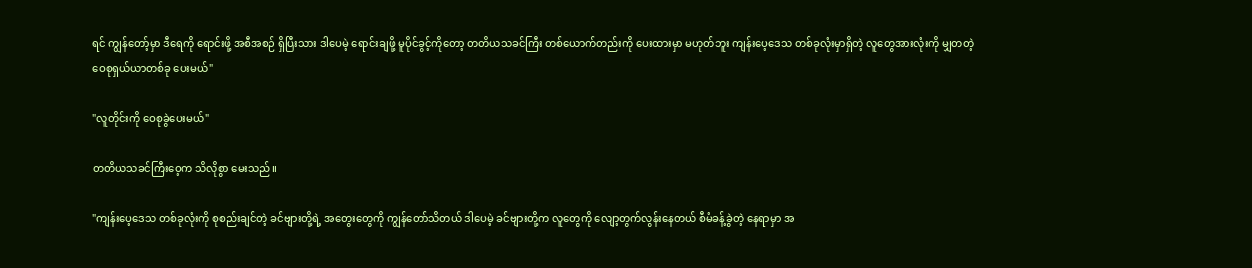ရင် ကျွန်တော့်မှာ ဒီရေကို ရောင်းဖို့ အစီအစဉ် ရှိပြီးသား ဒါပေမဲ့ ရောင်းချဖို့ မူပိုင်ခွင့်ကိုတော့ တတိယသခင်ကြီး တစ်ယောက်တည်းကို ပေးထားမှာ မဟုတ်ဘူး ကျန်းပေ့ဒေသ တစ်ခုလုံးမှာရှိတဲ့ လူတွေအားလုံးကို မျှတတဲ့ ဝေစုရှယ်ယာတစ်ခု ပေးမယ်"

"လူတိုင်းကို ဝေစုခွဲပေးမယ်"

တတိယသခင်ကြီးဝေ့က သိလိုစွာ မေးသည်။

"ကျန်းပေ့ဒေသ တစ်ခုလုံးကို စုစည်းချင်တဲ့ ခင်ဗျားတို့ရဲ့ အတွေးတွေကို ကျွန်တော်သိတယ် ဒါပေမဲ့ ခင်ဗျားတို့က လူတွေကို လျော့တွက်လွန်းနေတယ် စီမံခန့်ခွဲတဲ့ နေရာမှာ အ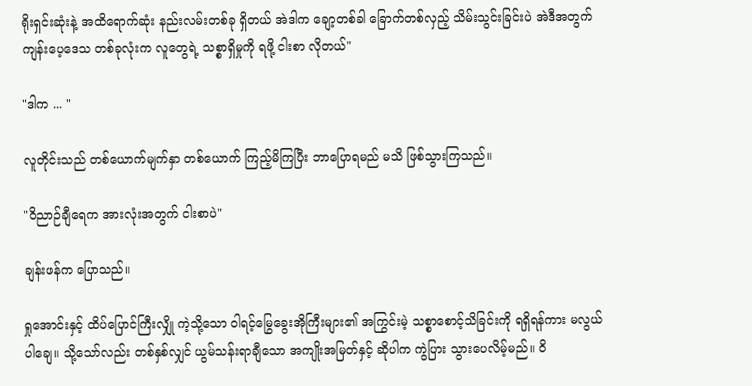ရိုးရှင်းဆုံးနဲ့ အထိရောက်ဆုံး နည်းလမ်းတစ်ခု ရှိတယ် အဲဒါက ချော့တစ်ခါ ခြောက်တစ်လှည့် သိမ်းသွင်းခြင်းပဲ အဲဒီအတွက် ကျန်းပေ့ဒေသ တစ်ခုလုံးက လူတွေရဲ့ သစ္စာရှိမှုကို ရဖို့ ငါးစာ လိုတယ်"

"ဒါက ... "

လူတိုင်းသည် တစ်ယောက်မျက်နှာ တစ်ယောက် ကြည့်မိကြပြီး ဘာပြောရမည် မသိ ဖြစ်သွားကြသည်။

"ဝိညာဉ်ချီရေက အားလုံးအတွက် ငါးစာပဲ"

ချန်းဖန်က ပြောသည်။

ရှုအောင်းနှင့် ထိပ်ပြောင်ကြီးလျှို ကဲ့သို့သော ဝါရင့်မြွေခွေးအိုကြီးများ၏ အကြွင်းမဲ့ သစ္စာစောင့်သိခြင်းကို ရရှိရန်ကား မလွယ်ပါချေ။ သို့သော်လည်း တစ်နှစ်လျှင် ယွမ်သန်းရာချီသော အကျိုးအမြတ်နှင့် ဆိုပါက ကွဲပြား သွားပေလိမ့်မည်။ ဝိ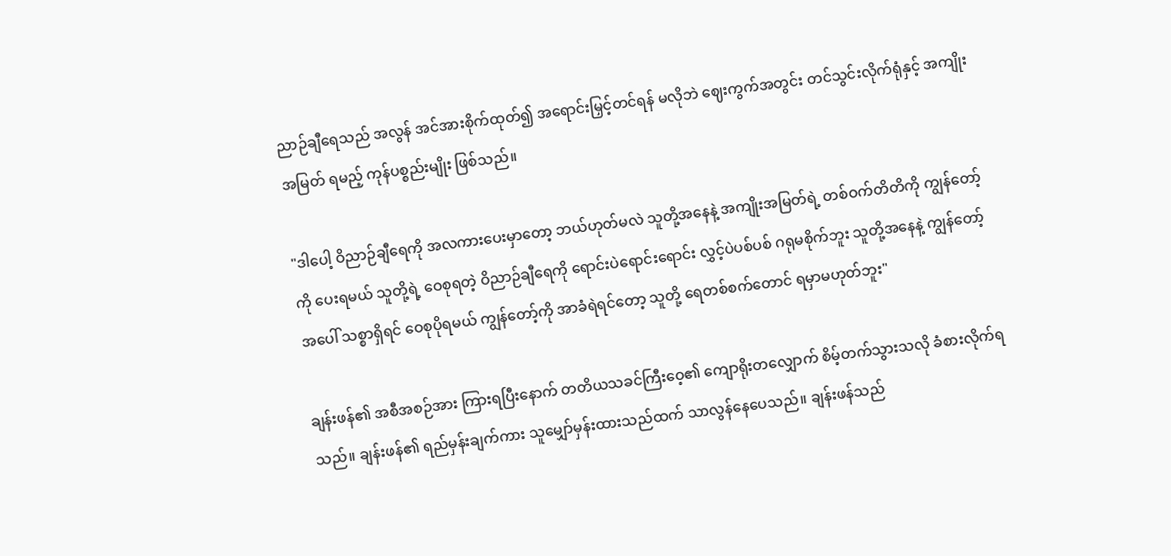ညာဉ်ချီ‌ရေသည် အလွန် အင်အားစိုက်ထုတ်၍ အရောင်းမြှင့်တင်ရန် မလိုဘဲ ဈေးကွက်အတွင်း တင်သွင်းလိုက်ရုံနှင့် အကျိုးအမြတ် ရမည့် ကုန်ပစ္စည်းမျိုး ဖြစ်သည်။

"ဒါပေါ့ ဝိညာဉ်ချီရေကို အလကားပေးမှာတော့ ဘယ်ဟုတ်မလဲ သူတို့အနေနဲ့ အကျိုးအမြတ်ရဲ့ တစ်ဝက်တိတိကို ကျွန်တော့်ကို ပေးရမယ် သူတို့ရဲ့ ဝေစုရတဲ့ ဝိညာဉ်ချီရေကို ရောင်းပဲရောင်းရောင်း လွှင့်ပဲပစ်ပစ် ဂရုမစိုက်ဘူး သူတို့အနေနဲ့ ကျွန်တော့်အပေါ် သစ္စာရှိရင် ဝေစုပိုရမယ် ကျွန်တော့်ကို အာခံရဲရင်တော့ သူတို့ ရေတစ်စက်တောင် ရမှာမဟုတ်ဘူး"

ချန်းဖန်၏ အစီအစဉ်အား ကြားရပြီးနောက် တတိယသခင်ကြီးဝေ့၏ ကျောရိုးတလျှောက် စိမ့်တက်သွားသလို ခံစားလိုက်ရသည်။ ချန်းဖန်၏ ရည်မှန်းချက်ကား သူမျှော်မှန်းထားသည်ထက် သာလွန်နေပေသည်။ ချန်းဖန်သည်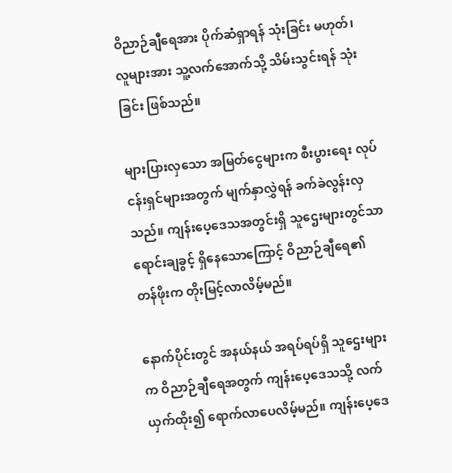ဝိညာဉ်ချီရေအား ပိုက်ဆံရှာရန် သုံးခြင်း မဟုတ်၊ လူများအား သူ့လက်အောက်သို့ သိမ်းသွင်းရန် သုံးခြင်း ဖြစ်သည်။

များပြားလှသော အမြတ်ငွေများက စီးပွားရေး လုပ်ငန်းရှင်များအတွက် မျက်နှာလွှဲရန် ခက်ခဲလွန်းလှသည်။ ကျန်းပေ့ဒေသအတွင်းရှိ သူဌေးများတွင်သာ ရောင်းချခွင့် ရှိနေသောကြောင့် ဝိညာဉ်ချီရေ၏ တန်ဖိုးက တိုးမြင့်လာလိမ့်မည်။

နောက်ပိုင်းတွင် အနယ်နယ် အရပ်ရပ်ရှိ သူဌေးများက ဝိညာဉ်ချီရေအတွက် ကျန်းပေ့ဒေသသို့ လက်ယှက်ထိုး၍ ရောက်လာပေလိမ့်မည်။ ကျန်းပေ့ဒေ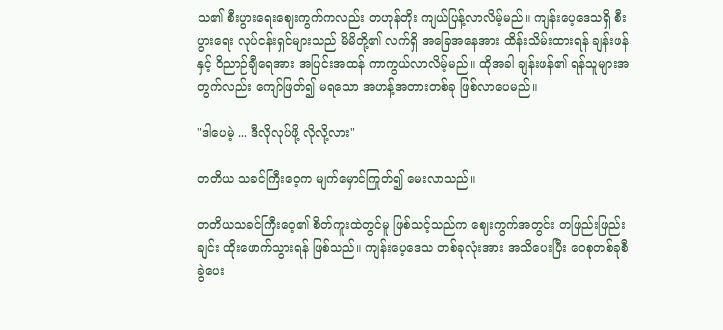သ၏ စီးပွားရေးဈေးကွက်ကလည်း တဟုန်တိုး ကျယ်ပြန့်လာလိမ့်မည်။ ကျန်းပေ့ဒေသရှိ စီးပွားရေး လုပ်ငန်းရှင်‌များသည် မိမိတို့၏ လက်ရှိ အခြေအနေအား ထိန်းသိမ်းထားရန် ချန်းဖန်နှင့် ဝိညာဉ်ချီရေအား အပြင်းအထန် ကာကွယ်လာလိမ့်မည်။ ထိုအခါ ချန်းဖန်၏ ရန်သူများအတွက်လည်း ကျော်ဖြတ်၍ မရသော အဟန့်အတားတစ်ခု ဖြစ်လာပေမည်။

"ဒါပေမဲ့ ... ဒီလိုလုပ်ဖို့ လိုလို့လား"

တတိယ သခင်ကြီးဝေ့က မျက်မှောင်ကြုတ်၍ မေးလာသည်။

တတိယသခင်ကြီးဝေ့၏ စိတ်ကူးထဲတွင်မူ ဖြစ်သင့်သည်က ဈေးကွက်အတွင်း တဖြည်းဖြည်းချင်း ထိုးဖောက်သွားရန် ဖြစ်သည်။ ကျန်းပေ့ဒေသ တစ်ခုလုံးအား အသိပေးပြီး ဝေစုတစ်ခုစီ ခွဲပေး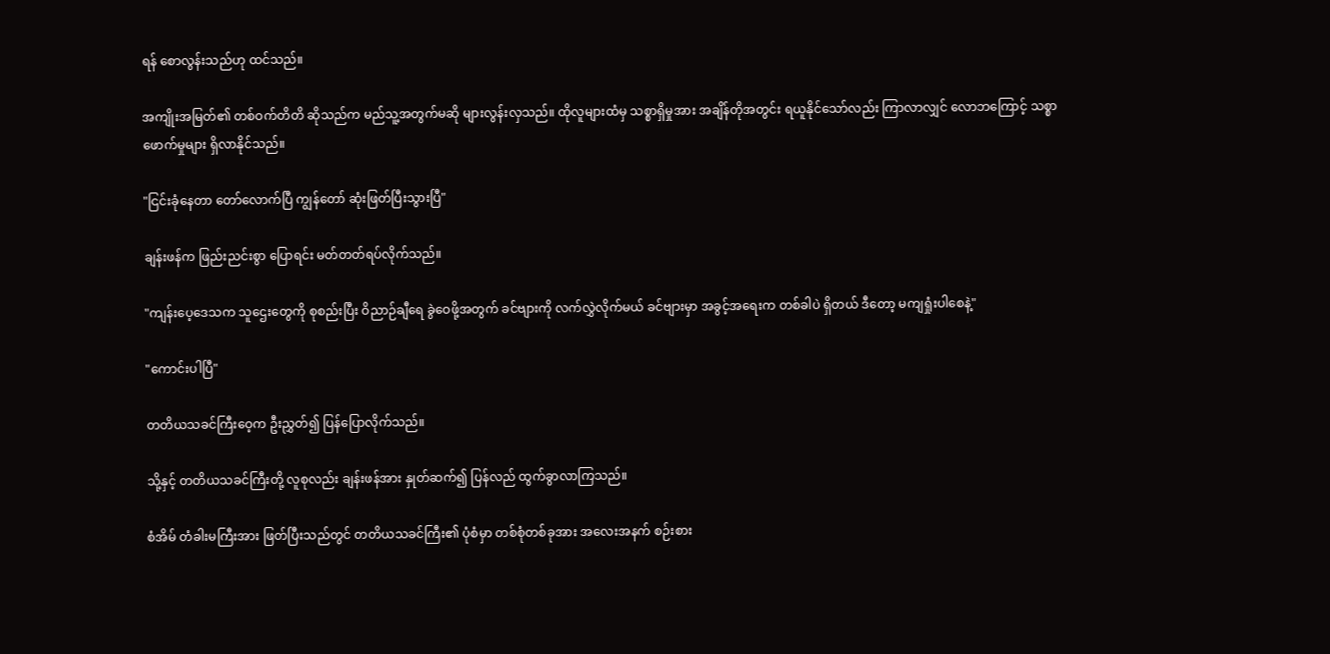ရန် စောလွန်းသည်ဟု ထင်သည်။

အကျိုးအမြတ်၏ တစ်ဝက်တိတိ ဆိုသည်က မည်သူ့အတွက်မဆို များလွန်းလှသည်။ ထိုလူများထံမှ သစ္စာရှိမှုအား အချိန်တိုအတွင်း ရယူနိုင်သော်လည်း ကြာလာလျှင် လောဘကြောင့် သစ္စာဖောက်မှုများ ရှိလာနိုင်သည်။

"ငြင်းခုံနေတာ တော်လောက်ပြီ ကျွန်တော် ဆုံးဖြတ်ပြီးသွားပြီ"

ချန်းဖန်က ဖြည်းညင်းစွာ ပြောရင်း မတ်တတ်ရပ်လိုက်သည်။

"ကျန်းပေ့ဒေသက သူဌေးတွေကို စုစည်းပြီး ဝိညာဉ်ချီရေ ခွဲဝေဖို့အတွက် ခင်ဗျားကို လက်လွှဲလိုက်မယ် ခင်ဗျားမှာ အခွင့်အရေးက တစ်ခါပဲ ရှိတယ် ဒီတော့ မကျရှုံးပါစေနဲ့"

"ကောင်းပါပြီ"

တတိယသခင်ကြီးဝေ့က ဦးညွှတ်၍ ပြန်ပြောလိုက်သည်။

သို့နှင့် တတိယသခင်ကြီးတို့ လူစုလည်း ချန်းဖန်အား နှုတ်ဆက်၍ ပြန်လည် ထွက်ခွာလာကြသည်။

စံအိမ် တံခါးမကြီးအား ဖြတ်ပြီးသည်တွင် တတိယသခင်ကြီး၏ ပုံစံမှာ တစ်စုံတစ်ခုအား အလေးအနက် စဉ်းစား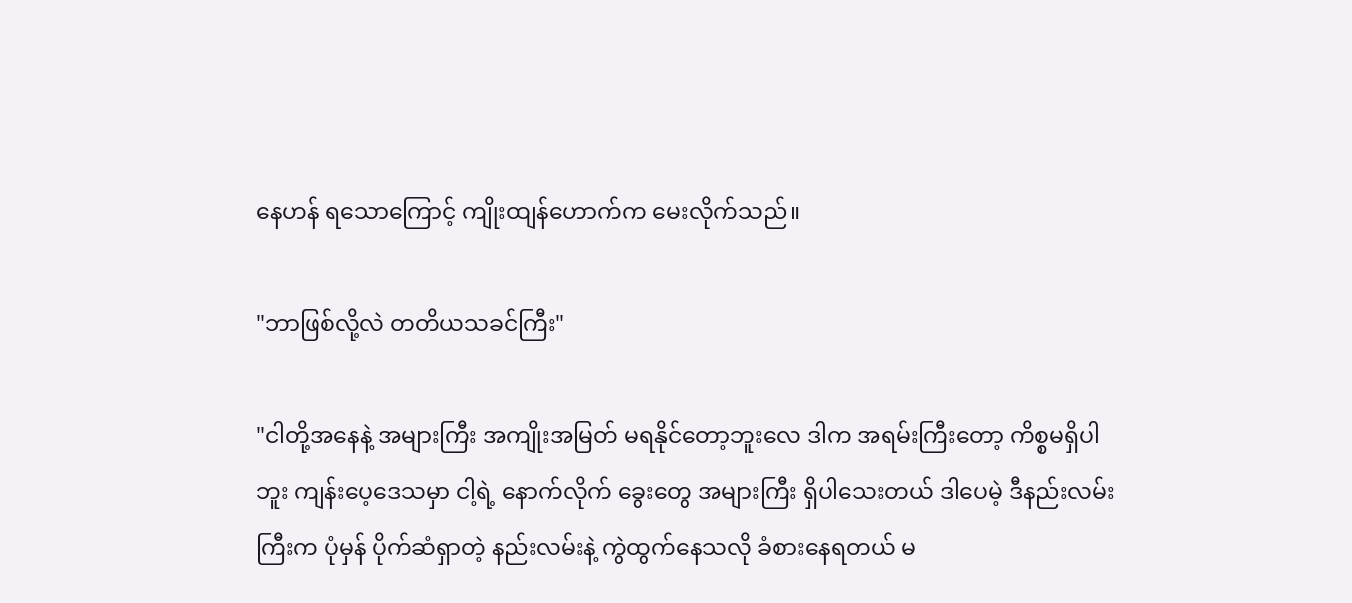နေဟန် ရသောကြောင့် ကျိုးထျန်ဟောက်က မေးလိုက်သည်။

"ဘာဖြစ်လို့လဲ တတိယသခင်ကြီး"

"ငါတို့အနေနဲ့ အများကြီး အကျိုးအမြတ် မရနိုင်တော့ဘူးလေ ဒါက အရမ်းကြီးတော့ ကိစ္စမရှိပါဘူး ကျန်းပေ့ဒေသမှာ ငါ့ရဲ့ နောက်လိုက် ခွေးတွေ အများကြီး ရှိပါသေးတယ် ဒါပေမဲ့ ဒီနည်းလမ်းကြီးက ပုံမှန် ပိုက်ဆံရှာတဲ့ နည်းလမ်းနဲ့ ကွဲထွက်နေသလို ခံစားနေရတယ် မ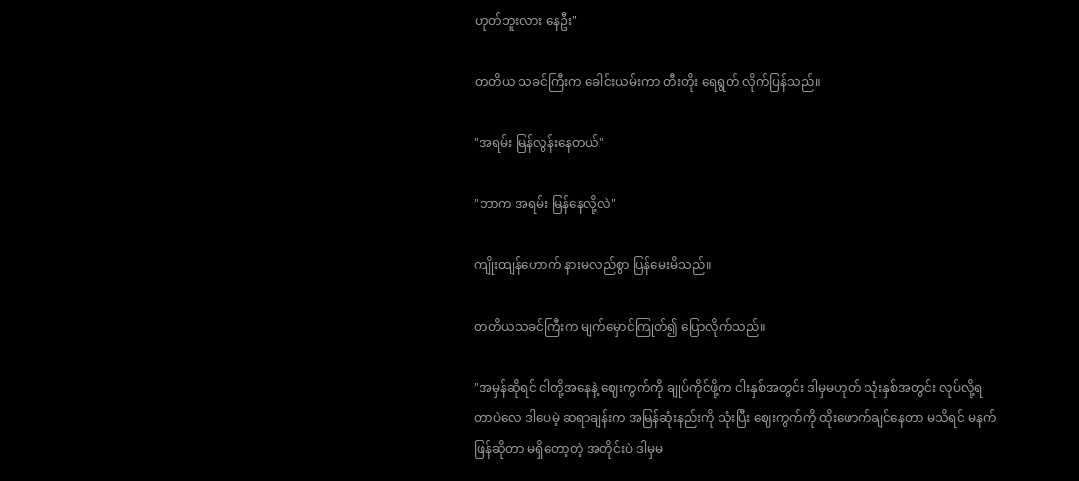ဟုတ်ဘူးလား နေဦး"

တတိယ သခင်ကြီးက ခေါင်းယမ်းကာ တီးတိုး ရေရွတ် လိုက်ပြန်သည်။

"အရမ်း မြန်လွန်းနေတယ်"

"ဘာက အရမ်း မြန်နေလို့လဲ"

ကျိုးထျန်ဟောက် နားမလည်စွာ ပြန်မေးမိသည်။

တတိယသခင်ကြီးက မျက်မှောင်ကြုတ်၍ ပြောလိုက်သည်။

"အမှန်ဆိုရင် ငါတို့အနေနဲ့ ဈေးကွက်ကို ချုပ်ကိုင်ဖို့က ငါးနှစ်အတွင်း ဒါမှမဟုတ် သုံးနှစ်အတွင်း လုပ်လို့ရတာပဲလေ ဒါပေမဲ့ ဆရာချန်းက အမြန်ဆုံးနည်းကို သုံးပြီး ဈေးကွက်ကို ထိုးဖောက်ချင်နေတာ မသိရင် မနက်ဖြန်‌ဆိုတာ မရှိတော့တဲ့ အတိုင်းပဲ ဒါမှမ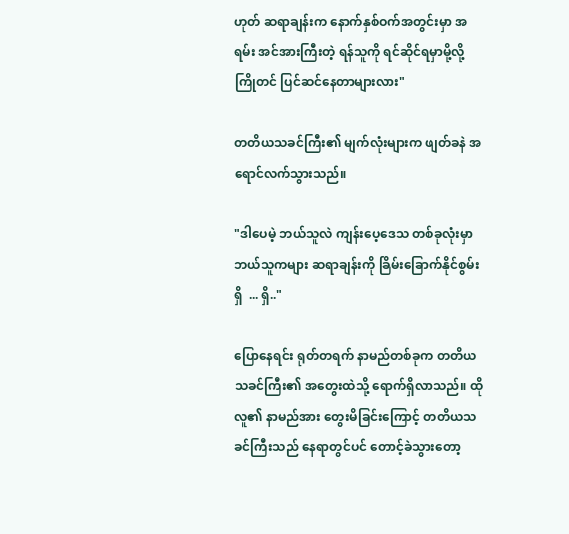ဟုတ် ဆရာချန်းက နောက်နှစ်ဝက်အတွင်းမှာ အရမ်း အင်အားကြီးတဲ့ ရန်သူကို ရင်ဆိုင်ရမှာမို့လို့ ကြိုတင် ပြင်ဆင်နေတာများလား"

တတိယသခင်ကြီး၏ မျက်လုံးများက ဖျတ်ခနဲ အရောင်လက်သွားသည်။

"ဒါပေမဲ့ ဘယ်သူလဲ ကျန်းပေ့ဒေသ တစ်ခုလုံးမှာ ဘယ်သူကများ ဆရာချန်းကို ခြိမ်းခြောက်နိုင်စွမ်းရှိ  ... ရှိ.."

ပြောနေရင်း ရုတ်တရက် နာမည်တစ်ခုက တတိယသခင်ကြီး၏ အတွေးထဲသို့ ရောက်ရှိလာသည်။ ထိုလူ၏ နာမည်အား တွေးမိခြင်းကြောင့် တတိယသခင်ကြီးသည် နေရာတွင်ပင် တောင့်ခဲသွားတော့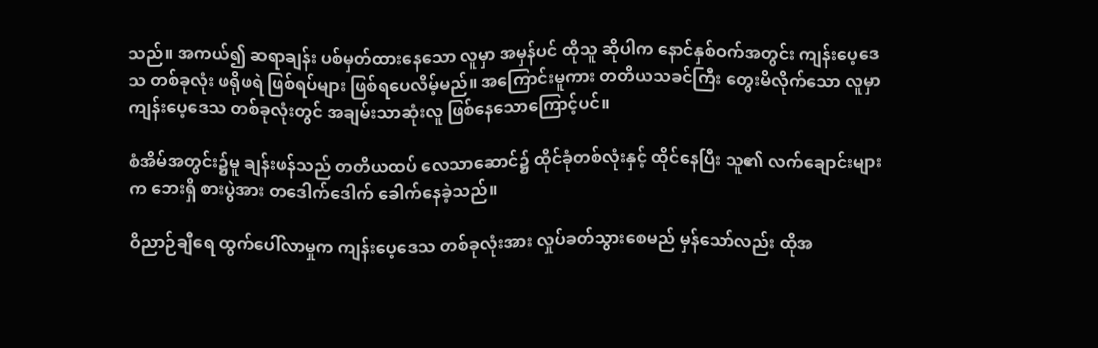သည်။ အကယ်၍ ဆရာချန်း ပစ်မှတ်ထားနေသော လူမှာ အမှန်ပင် ထိုသူ ဆိုပါက နောင်နှစ်ဝက်အတွင်း ကျန်းပေ့ဒေသ တစ်ခုလုံး ဖရိုဖရဲ ဖြစ်ရပ်များ ဖြစ်ရပေလိမ့်မည်။ အကြောင်းမူကား တတိယသခင်ကြီး တွေးမိလိုက်သော လူမှာ ကျန်းပေ့ဒေသ တစ်ခုလုံးတွင် အချမ်းသာဆုံးလူ ဖြစ်နေသောကြောင့်ပင်။

စံအိမ်အတွင်း၌မူ ချန်းဖန်သည် တတိယထပ် လေသာဆောင်၌ ထိုင်ခုံတစ်လုံးနှင့် ထိုင်နေပြီး သူ၏ လက်ချောင်းများက ဘေးရှိ စားပွဲအား တဒေါက်ဒေါက် ခေါက်နေခဲ့သည်။

ဝိညာဉ်ချီရေ ထွက်ပေါ်လာမှုက ကျန်းပေ့ဒေသ တစ်ခုလုံးအား လှုပ်ခတ်သွားစေမည် မှန်သော်လည်း ထိုအ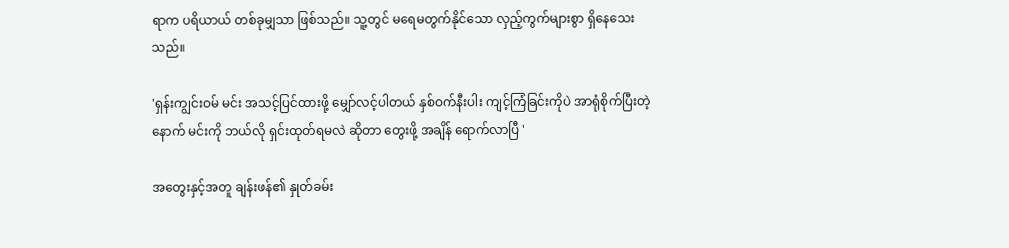ရာက ပရိယာယ် တစ်ခုမျှသာ ဖြစ်သည်။ သူ့တွင် မရေမတွက်နိုင်သော လှည့်ကွက်များစွာ ရှိနေသေးသည်။

'ရှန်းကျွင်းဝမ် မင်း အသင့်ပြင်ထားဖို့ မျှော်လင့်ပါတယ် နှစ်ဝက်နီးပါး ကျင့်ကြံခြင်းကိုပဲ အာရုံစိုက်ပြီးတဲ့နောက် မင်းကို ဘယ်လို ရှင်းထုတ်ရမလဲ ဆိုတာ တွေးဖို့ အချိန် ရောက်လာပြီ '

အတွေးနှင့်အတူ ချန်းဖန်၏ နှုတ်ခမ်း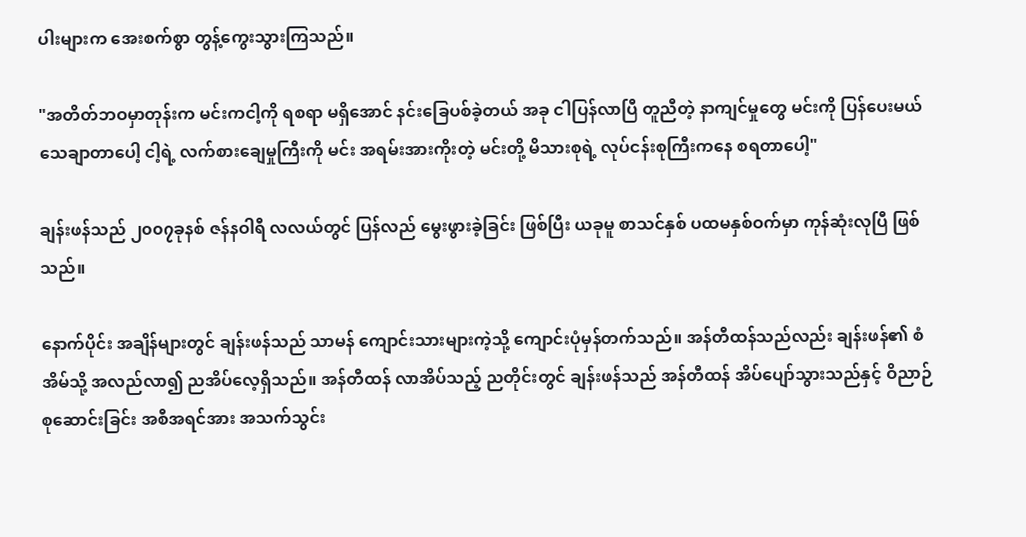ပါးများက အေးစက်စွာ တွန့်ကွေးသွားကြသည်။

"အတိတ်ဘဝမှာတုန်းက မင်းကငါ့ကို ရစရာ မရှိအောင် နင်းခြေပစ်ခဲ့တယ် အခု ငါပြန်လာပြီ တူညီတဲ့ နာကျင်မှုတွေ မင်းကို ပြန်ပေးမယ် သေချာတာပေါ့ ငါ့ရဲ့ လက်စားချေမှုကြီးကို မင်း အရမ်းအားကိုးတဲ့ မင်းတို့ မိသားစုရဲ့ လုပ်ငန်းစုကြီးကနေ စရတာပေါ့"

ချန်းဖန်သည် ၂၀၀၇ခုနစ် ဇန်နဝါရီ လလယ်တွင် ပြန်လည် မွေးဖွားခဲ့ခြင်း ဖြစ်ပြီး ယခုမူ စာသင်နှစ် ပထမနှစ်ဝက်မှာ ကုန်ဆုံးလုပြီ ဖြစ်သည်။

နောက်ပိုင်း အချိန်များတွင် ချန်းဖန်သည် သာမန် ကျောင်းသားများကဲ့သို့ ကျောင်းပုံမှန်တက်သည်။ အန်တီထန်သည်လည်း ချန်းဖန်၏ စံအိမ်သို့ အလည်လာ၍ ညအိပ်လေ့ရှိသည်။ အန်တီထန် လာအိပ်သည့် ညတိုင်းတွင် ချန်းဖန်သည် အန်တီထန် အိပ်ပျော်သွားသည်နှင့် ဝိညာဉ် စုဆောင်းခြင်း အစီအရင်အား အသက်သွင်း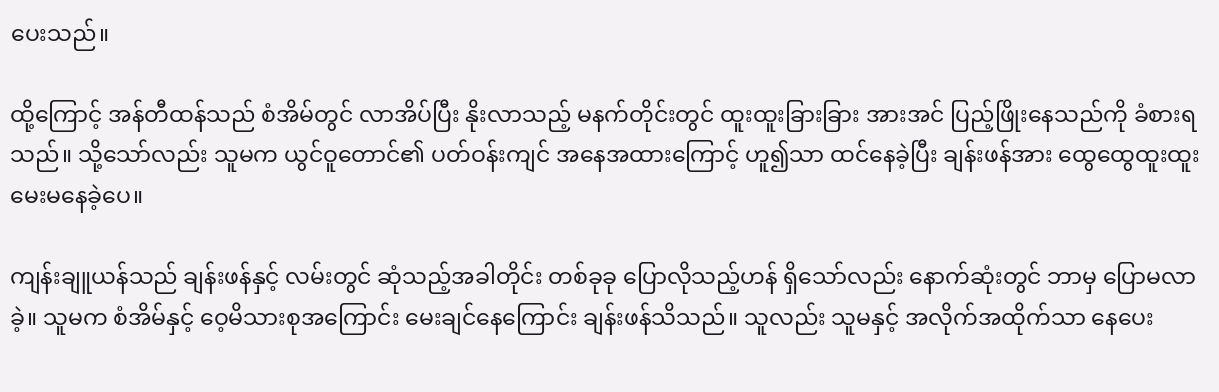ပေးသည်။

ထို့ကြောင့် အန်တီထန်သည် စံအိမ်တွင် လာအိပ်ပြီး နိုးလာသည့် မနက်တိုင်းတွင် ထူးထူးခြားခြား အားအင် ပြည့်ဖြိုးနေသည်ကို ခံစားရသည်။ သို့သော်လည်း သူမက ယွင်ဝူတောင်၏ ပတ်ဝန်းကျင် အနေအထားကြောင့် ဟူ၍သာ ထင်နေခဲ့ပြီး ချန်းဖန်အား ထွေထွေထူးထူး မေးမနေခဲ့ပေ။

ကျန်းချူယန်သည် ချန်းဖန်နှင့် လမ်းတွင် ဆုံသည့်အခါတိုင်း တစ်ခုခု ပြောလိုသည့်ဟန် ရှိသော်လည်း နောက်ဆုံးတွင် ဘာမှ ပြောမလာခဲ့။ သူမက စံအိမ်နှင့် ဝေ့မိသားစုအကြောင်း မေးချင်နေကြောင်း ချန်းဖန်သိသည်။ သူလည်း သူမနှင့် အလိုက်အထိုက်သာ နေပေး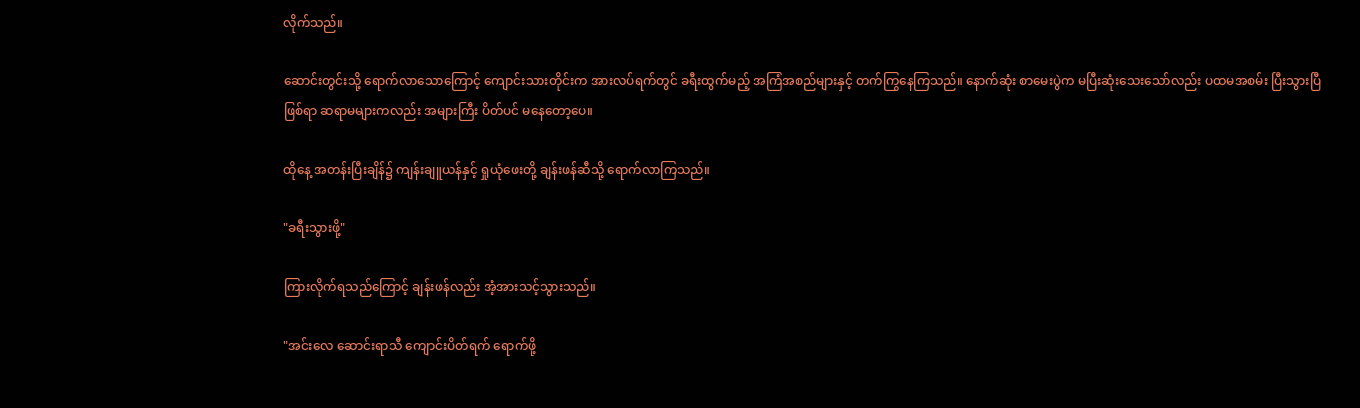လိုက်သည်။

ဆောင်းတွင်းသို့ ရောက်လာသောကြောင့် ကျောင်းသားတိုင်းက အားလပ်ရက်တွင် ခရီးထွက်မည့် အကြံအစည်များနှင့် တက်ကြွနေကြသည်။ နောက်ဆုံး စာမေးပွဲက မပြီးဆုံးသေးသော်လည်း ပထမအစမ်း ပြီးသွားပြီ ဖြစ်ရာ ဆရာမများကလည်း အများကြီး ပိတ်ပင် မနေတော့ပေ။

ထိုနေ့ အတန်းပြီးချိန်၌ ကျန်းချူယန်နှင့် ရှုယုံဖေးတို့ ချန်းဖန်ဆီသို့ ရောက်လာကြသည်။

"ခရီးသွားဖို့"

ကြားလိုက်ရသည်ကြောင့် ချန်းဖန်လည်း အံ့အားသင့်သွားသည်။

"အင်းလေ ဆောင်းရာသီ ‌ကျောင်းပိတ်ရက် ရောက်ဖို့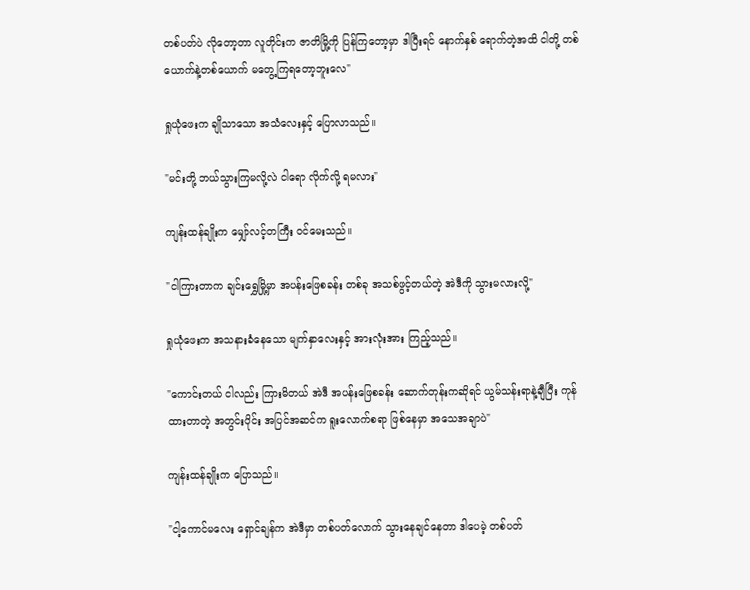တစ်ပတ်ပဲ လိုတော့တာ လူတိုင်းက ဇာတိ‌မြို့ကို ပြန်ကြတော့မှာ ဒါပြီးရင် နောက်နှစ် ရောက်တဲ့အထိ ငါတို့ တစ်ယောက်နဲ့တစ်ယောက် မတွေ့ကြရတော့ဘူးလေ"

ရှုယုံဖေးက ချိုသာသော အသံလေးနှင့် ပြောလာသည်။

"မင်းတို့ ဘယ်သွားကြမလို့လဲ ငါရော လိုက်လို့ ရမလား"

ကျန်းထန်ချိုးက မျှော်လင့်တကြီး ဝင်မေးသည်။

"ငါကြားတာက ချင်းရွှေမြို့မှာ အပန်းဖြေစခန်း တစ်ခု အသစ်ဖွင့်တယ်တဲ့ အဲဒီကို သွားမလားလို့"

ရှုယုံဖေးက အသနားခံနေသော မျက်နှာလေးနှင့် အားလုံးအား ကြည့်သည်။

"ကောင်းတယ် ငါလည်း ကြားမိတယ် အဲဒီ အပန်းဖြေစခန်း ဆောက်တုန်းကဆိုရင် ယွမ်သန်းရာနဲ့ချီပြီး ကုန်ထားတာတဲ့ အတွင်းပိုင်း အပြင်အဆင်က ရူး‌လောက်စရာ ဖြစ်နေမှာ အသေအချာပဲ"

ကျန်းထန်ချိုးက ပြောသည်။

"ငါ့ကောင်မလေး ရှောင်ချန်က အဲဒီမှာ တစ်ပတ်လောက် သွားနေချင်နေတာ ဒါပေမဲ့ တစ်ပတ်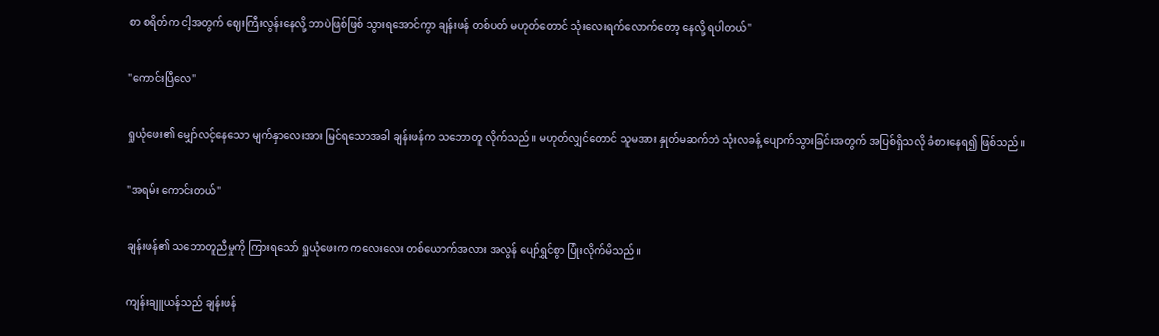စာ စရိတ်က ငါ့အတွက် ဈေးကြီးလွန်းနေလို့ ဘာပဲဖြစ်ဖြစ် သွားရအောင်ကွာ ချန်းဖန် တစ်ပတ် မဟုတ်တောင် သုံးလေးရက်လောက်တော့ နေလို့ ရပါတယ်"

"ကောင်းပြီလေ"

ရှုယုံဖေး၏ မျှော်လင့်နေသော မျက်နှာလေးအား မြင်ရသောအခါ ချန်းဖန်က သဘောတူ လိုက်သည်။ မဟုတ်လျှင်တောင် သူမအား နှုတ်မဆက်ဘဲ သုံးလခန့် ပျောက်သွားခြင်းအတွက် အပြစ်ရှိသလို ခံစားနေရ၍ ဖြစ်သည်။

"အရမ်း ကောင်းတယ်"

ချန်းဖန်၏ သဘောတူညီမှုကို ကြားရသော် ရှုယုံဖေးက ကလေးလေး တစ်ယောက်အလား အလွန် ပျော်ရွှင်စွာ ပြုံးလိုက်မိသည်။

ကျန်းချူယန်သည် ချန်းဖန်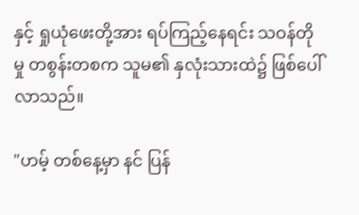နှင့် ရှုယုံဖေးတို့အား ရပ်ကြည့်နေရင်း သဝန်တိုမှု တစွန်းတစက သူမ၏ နှလုံးသားထဲ၌ ဖြစ်ပေါ်လာသည်။

"ဟမ့် တစ်နေ့မှာ နင် ပြန်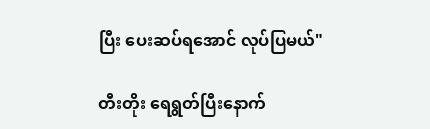ပြီး ပေးဆပ်ရအောင် လုပ်ပြမယ်"

တီးတိုး ရေရွတ်ပြီးနောက်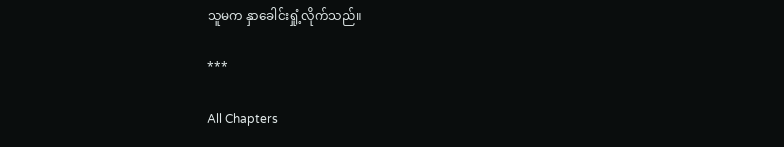သူမက နှာခေါင်းရှုံ့လိုက်သည်။

***

All Chapters